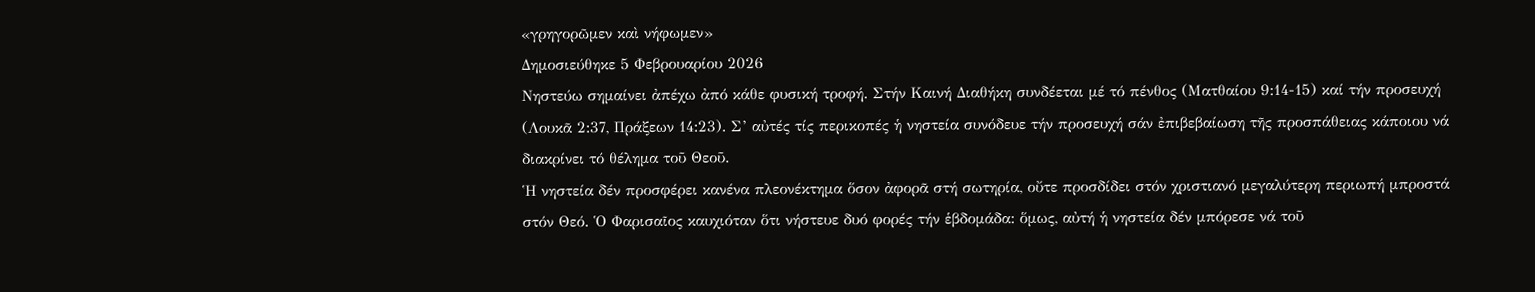«γρηγορῶμεν καὶ νήφωμεν»
Δημοσιεύθηκε 5 Φεβρουαρίου 2026
Νηστεύω σηµαίνει ἀπέχω ἀπό κάθε φυσική τροφή. Στήν Καινή Διαθήκη συνδέεται µέ τό πένθος (Ματθαίου 9:14-15) καί τήν προσευχή (Λουκᾶ 2:37, Πράξεων 14:23). Σ’ αὐτές τίς περικοπές ἡ νηστεία συνόδευε τήν προσευχή σάν ἐπιβεβαίωση τῆς προσπάθειας κάποιου νά διακρίνει τό θέληµα τοῦ Θεοῦ.
Ἡ νηστεία δέν προσφέρει κανένα πλεονέκτημα ὅσον ἀφορᾶ στή σωτηρία, οὔτε προσδίδει στόν χριστιανό μεγαλύτερη περιωπή µπροστά στόν Θεό. Ὁ Φαρισαῖος καυχιόταν ὅτι νήστευε δυό φορές τήν ἑβδομάδα: ὅµως, αὐτή ἡ νηστεία δέν μπόρεσε νά τοῦ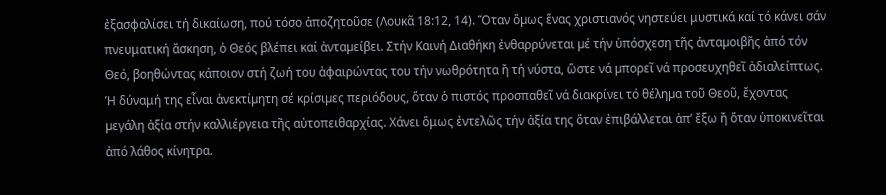ἐξασφαλίσει τή δικαίωση, πού τόσο ἀποζητοῦσε (Λουκᾶ 18:12, 14). Ὅταν ὅµως ἕνας χριστιανός νηστεύει μυστικά καί τό κάνει σάν πνευματική ἄσκηση, ὁ Θεός βλέπει καί ἀνταµείβει. Στήν Καινή Διαθήκη ἐνθαρρύνεται µέ τήν ὑπόσχεση τῆς ἀνταµοιβῆς ἀπό τόν Θεό, βοηθώντας κάποιον στή ζωή του ἀφαιρώντας του τήν νωθρότητα ἤ τή νύστα, ὥστε νά µπορεῖ νά προσευχηθεῖ ἀδιαλείπτως.
Ἡ δύναμή της εἶναι ἀνεκτίµητη σέ κρίσιµες περιόδους, ὅταν ὁ πιστός προσπαθεῖ νά διακρίνει τό θέληµα τοῦ Θεοῦ, ἔχοντας µεγάλη ἀξία στήν καλλιέργεια τῆς αὐτοπειθαρχίας. Χάνει ὅμως ἐντελῶς τήν ἀξία της ὅταν ἐπιβάλλεται ἀπ’ ἔξω ἤ ὅταν ὑποκινεῖται ἀπό λάθος κίνητρα.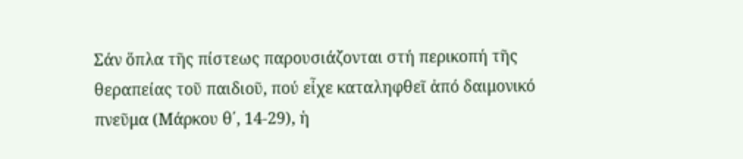Σάν ὅπλα τῆς πίστεως παρουσιάζονται στή περικοπή τῆς θεραπείας τοῦ παιδιοῦ, πού εἶχε καταληφθεῖ ἀπό δαιμονικό πνεῦμα (Μάρκου θ΄, 14-29), ἡ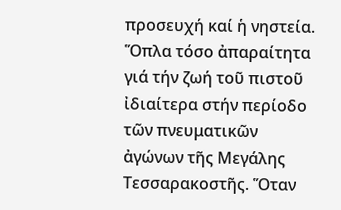προσευχή καί ἡ νηστεία. Ὅπλα τόσο ἀπαραίτητα γιά τήν ζωή τοῦ πιστοῦ ἰδιαίτερα στήν περίοδο τῶν πνευματικῶν ἀγώνων τῆς Μεγάλης Τεσσαρακοστῆς. Ὅταν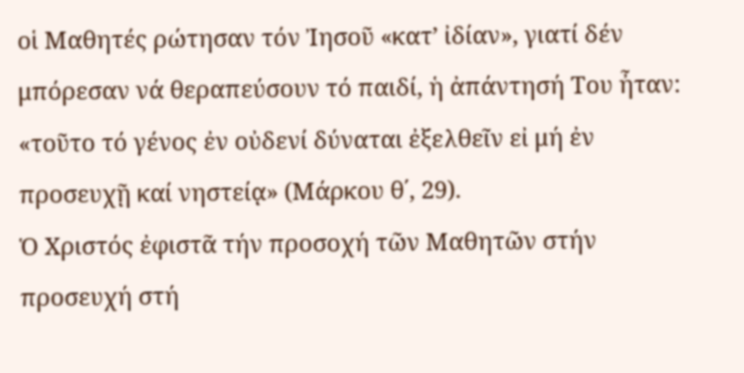οἱ Μαθητές ρώτησαν τόν Ἰησοῦ «κατ’ ἰδίαν», γιατί δέν μπόρεσαν νά θεραπεύσουν τό παιδί, ἡ ἀπάντησή Του ἦταν: «τοῦτο τό γένος ἐν οὐδενί δύναται ἐξελθεῖν εἰ μή ἐν προσευχῇ καί νηστείᾳ» (Μάρκου θ΄, 29).
Ὁ Χριστός ἐφιστᾶ τήν προσοχή τῶν Μαθητῶν στήν προσευχή στή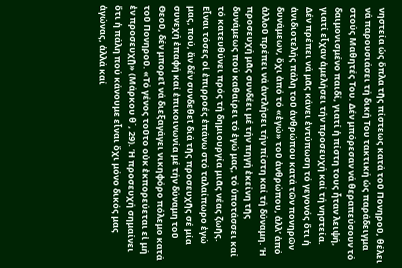νηστεία ὡς ὅπλα τῆς πίστεως κατά τοῦ Πονηροῦ, θέλει νά παρουσιάσει τή δική Του τακτική ὡς παράδειγμα στούς Μαθητές Του. Δέν μπόρεσαν νά θεραπεύσουν τό δαιμονισμένο παιδί, γιατί ἡ πίστη τους ἦταν λειψή, γιατί εἶχαν ἀμελήσει τήν προσευχή καί τή νηστεία.
Δέν πρέπει νά μᾶς κάνει ἐντύπωση τό γεγονός ὅτι ἡ ἀνιδιοτελής πάλη τοῦ ἀνθρώπου κατά τῶν πονηρῶν δυνάμεων, ὄχι ἀπό τό «ἐγώ» τοῦ ἀνθρώπου, ἀλλ’ ἀπό ἀλλοῦ πρέπει νά ἀντλήσει τήν πίστη καί τή δύναμη. Ἡ προσευχή μᾶς συνδέει μέ τήν πηγή ἐκείνη τῆς δυνάμεως πού καθαίρει τό ἐγώ μας, τό ὑποτάσσει καί τό κατευθύνει πρός τή δημιουργία μιᾶς νέας ζωῆς. Εἶναι τόσες οἱ ἐπιρροές ἐπάνω στό ταλαίπωρο ἐγώ μας, πού, ἄν δέν συνδεθεῖ διά τῆς προσευχῆς σέ μία συνεχή ἐπαφή καί ἐπικοινωνία μέ τήν δύναμη τοῦ Θεοῦ, δέν μπορεῖ νά διεξαγάγει νικηφόρο πόλεμο κατά τοῦ Πονηροῦ. «Τό γένος τοῦτο οὐκ ἐκπορεύεται εἰ μή ἐν προσευχῇ» (Μάρκου θ΄, 29). Ἡ προσευχή σημαίνει ὅτι ἡ πάλη πού κάνουμε εἶναι ὄχι μόνο δικός μας ἀγώνας, ἀλλά καί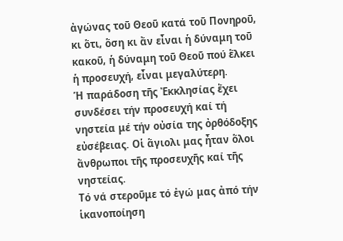ἀγώνας τοῦ Θεοῦ κατά τοῦ Πονηροῦ, κι ὅτι, ὅση κι ἄν εἶναι ἡ δύναμη τοῦ κακοῦ, ἡ δύναμη τοῦ Θεοῦ πού ἕλκει ἡ προσευχή, εἶναι μεγαλύτερη.
Ἡ παράδοση τῆς Ἐκκλησίας ἔχει συνδέσει τήν προσευχή καί τή νηστεία μέ τήν οὐσία της ὀρθόδοξης εὐσέβειας. Οἱ ἅγιολι μας ἦταν ὅλοι ἄνθρωποι τῆς προσευχῆς καί τῆς νηστείας.
Τό νά στεροῦμε τό ἐγώ μας ἀπό τήν ἱκανοποίηση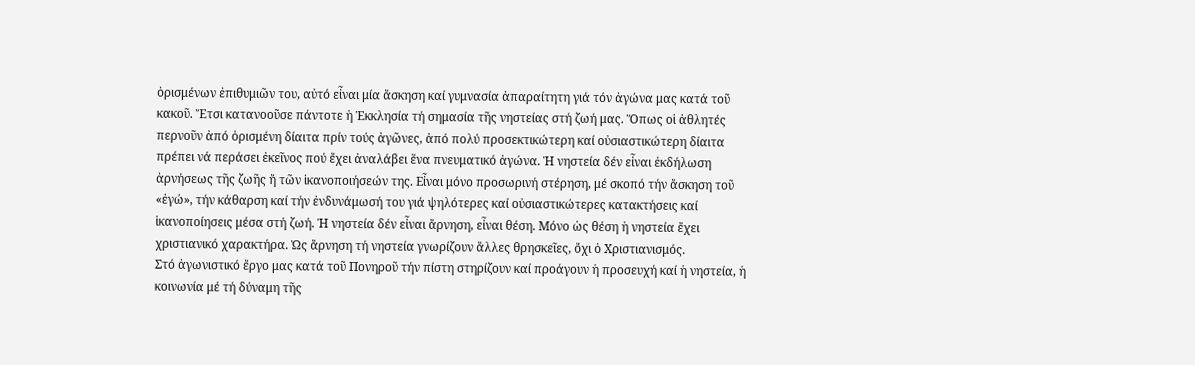ὁρισμένων ἐπιθυμιῶν του, αὐτό εἶναι μία ἄσκηση καί γυμνασία ἀπαραίτητη γιά τόν ἀγώνα μας κατά τοῦ κακοῦ. Ἔτσι κατανοοῦσε πάντοτε ἡ Ἐκκλησία τή σημασία τῆς νηστείας στή ζωή μας. Ὅπως οἱ ἀθλητές περνοῦν ἀπό ὁρισμένη δίαιτα πρίν τούς ἀγῶνες, ἀπό πολύ προσεκτικώτερη καί οὐσιαστικώτερη δίαιτα πρέπει νά περάσει ἐκεῖνος πού ἔχει ἀναλάβει ἕνα πνευματικό ἀγώνα. Ἡ νηστεία δέν εἶναι ἐκδήλωση ἀρνήσεως τῆς ζωῆς ἤ τῶν ἱκανοποιήσεών της. Εἶναι μόνο προσωρινή στέρηση, μέ σκοπό τήν ἄσκηση τοῦ «ἐγώ», τήν κάθαρση καί τήν ἐνδυνάμωσή του γιά ψηλότερες καί οὐσιαστικώτερες κατακτήσεις καί ἱκανοποίησεις μέσα στή ζωή. Ἡ νηστεία δέν εἶναι ἄρνηση, εἶναι θέση. Μόνο ὡς θέση ἡ νηστεία ἔχει χριστιανικό χαρακτήρα. Ὡς ἄρνηση τή νηστεία γνωρίζουν ἄλλες θρησκεῖες, ὄχι ὁ Χριστιανισμός.
Στό ἀγωνιστικό ἔργο μας κατά τοῦ Πονηροῦ τήν πίστη στηρίζουν καί προάγουν ἡ προσευχή καί ἡ νηστεία, ἡ κοινωνία μέ τή δύναμη τῆς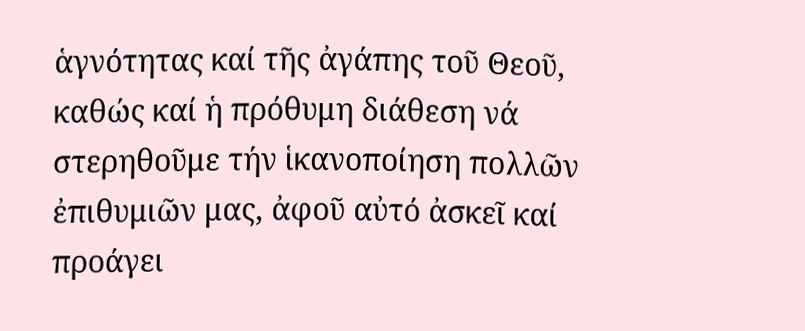ἁγνότητας καί τῆς ἀγάπης τοῦ Θεοῦ, καθώς καί ἡ πρόθυμη διάθεση νά στερηθοῦμε τήν ἱκανοποίηση πολλῶν ἐπιθυμιῶν μας, ἀφοῦ αὐτό ἀσκεῖ καί προάγει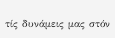τίς δυνάμεις μας στόν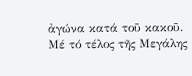ἀγώνα κατά τοῦ κακοῦ.
Μέ τό τέλος τῆς Μεγάλης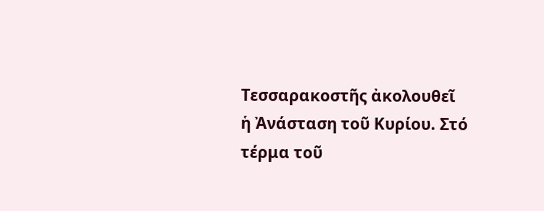Τεσσαρακοστῆς ἀκολουθεῖ ἡ Ἀνάσταση τοῦ Κυρίου. Στό τέρμα τοῦ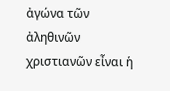ἀγώνα τῶν ἀληθινῶν χριστιανῶν εἶναι ἡ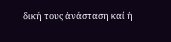δική τους ἀνάσταση καί ἡ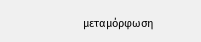μεταμόρφωση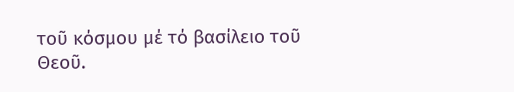τοῦ κόσμου μέ τό βασίλειο τοῦ Θεοῦ.